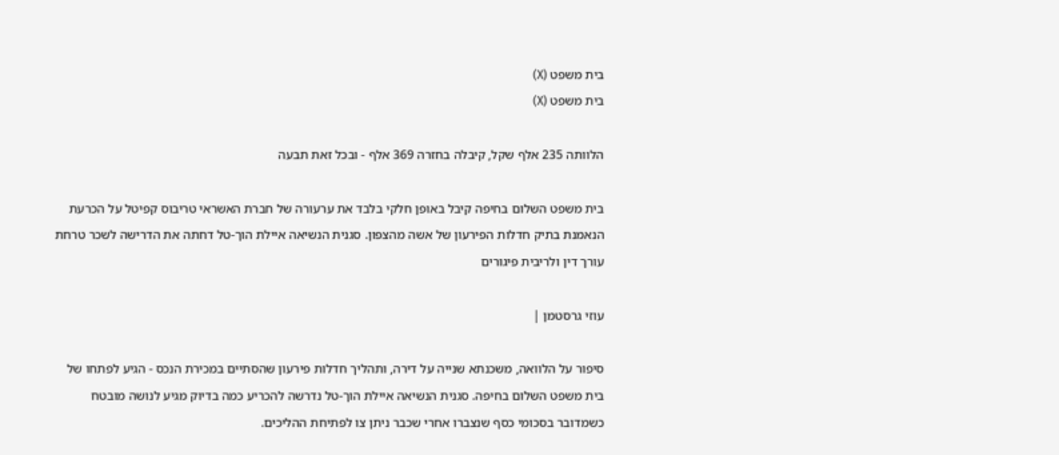בית משפט (X)
בית משפט (X)

הלוותה 235 אלף שקל, קיבלה בחזרה 369 אלף - ובכל זאת תבעה

בית משפט השלום בחיפה קיבל באופן חלקי בלבד את ערעורה של חברת האשראי טריבוס קפיטל על הכרעת הנאמנת בתיק חדלות הפירעון של אשה מהצפון. סגנית הנשיאה איילת הוך-טל דחתה את הדרישה לשכר טרחת עורך דין ולריבית פיגורים

עוזי גרסטמן |

סיפור על הלוואה, משכנתא שנייה על דירה, ותהליך חדלות פירעון שהסתיים במכירת הנכס - הגיע לפתחו של בית משפט השלום בחיפה. סגנית הנשיאה איילת הוך-טל נדרשה להכריע כמה בדיוק מגיע לנושה מובטח כשמדובר בסכומי כסף שנצברו אחרי שכבר ניתן צו לפתיחת ההליכים.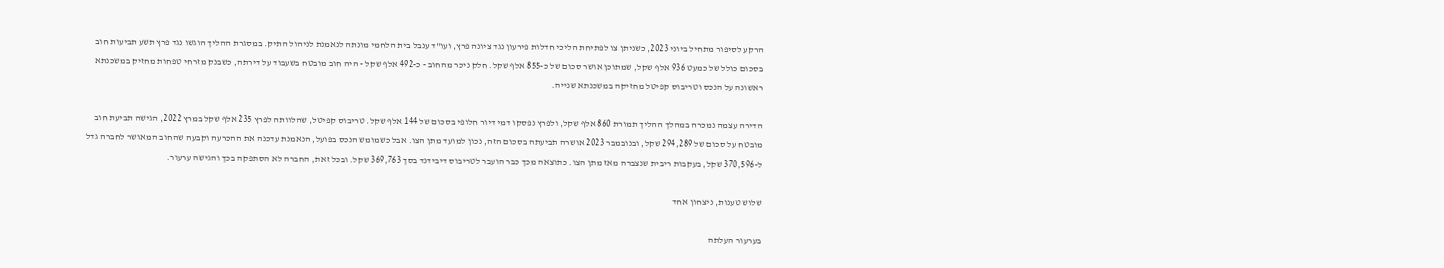הרקע לסיפור מתחיל ביוני 2023, כשניתן צו לפתיחת הליכי חדלות פירעון נגד ציונה פרץ, ועו"ד ענבל בית הלחמי מונתה לנאמנת לניהול התיק. במסגרת ההליך הוגשו נגד פרץ תשע תביעות חוב בסכום כולל של כמעט 936 אלף שקל, שמתוכן אושר סכום של כ-855 אלף שקל. חלק ניכר מהחוב - כ-492 אלף שקל - היה חוב מובטח בשעבוד על דירתה, כשבנק מזרחי טפחות מחזיק במשכנתא ראשונה על הנכס וטריבוס קפיטל מחזיקה במשכנתא שנייה.

הדירה עצמה נמכרה במהלך ההליך תמורת 860 אלף שקל, ולפרץ נפסקו דמי דיור חלופי בסכום של 144 אלף שקל. טריבוס קפיטל, שהלוותה לפרץ 235 אלף שקל במרץ 2022, הגישה תביעת חוב מובטח על סכום של 294,289 שקל, ובנובמבר 2023 אושרה תביעתה בסכום הזה, נכון למועד מתן הצו. אבל כשמומש הנכס בפועל, הנאמנת עדכנה את ההכרעה וקבעה שהחוב המאושר לחברה גדל ל-370,596 שקל, בעקבות ריבית שנצברה מאז מתן הצו. כתוצאה מכך כבר הועבר לטריבוס דיבידנד בסך 369,763 שקל. ובכל זאת, החברה לא הסתפקה בכך והגישה ערעור.

שלוש טענות, ניצחון אחד

בערעור העלתה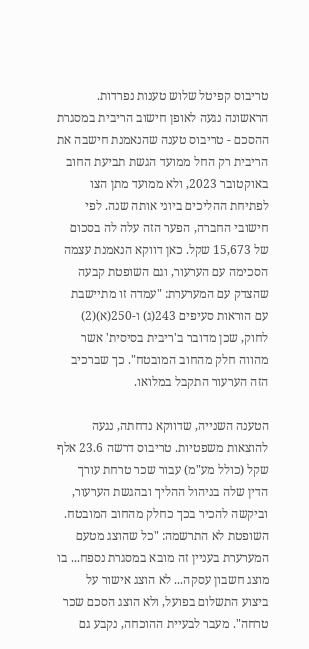טריבוס קפיטל שלוש טענות נפרדות. הראשונה נגעה לאופן חישוב הריבית במסגרת ההסכם - טריבוס טענה שהנאמנת חישבה את הריבית רק החל ממועד הגשת תביעת החוב באוקטובר 2023, ולא ממועד מתן הצו לפתיחת ההליכים ביוני אותה שנה. לפי חישובי החברה, הפער הזה עלה לה בסכום של 15,673 שקל. כאן דווקא הנאמנת עצמה הסכימה עם הערעור, וגם השופטת קבעה שהצדק עם המערערת: "עמדה זו מתיישבת עם הוראות סעיפים 243(ג) ו-250(א)(2) לחוק, שכן מדובר ב'ריבית בסיסית' אשר מהווה חלק מהחוב המובטח". כך שברכיב הזה הערעור התקבל במלואו.

הטענה השנייה, שדווקא נדחתה, נגעה להוצאות משפטיות. טריבוס דרשה 23.6 אלף שקל (כולל מע"מ) עבור שכר טרחת עורך הדין שלה בניהול ההליך ובהגשת הערעור, וביקשה להכיר בכך כחלק מהחוב המובטח. השופטת לא התרשמה: "כל שהוצג מטעם המערערת בעניין זה מובא במסגרת נספח... בו מוצג חשבון עסקה... לא הוצג אישור על ביצוע התשלום בפועל, ולא הוצג הסכם שכר טרחה". מעבר לבעיית ההוכחה, נקבע גם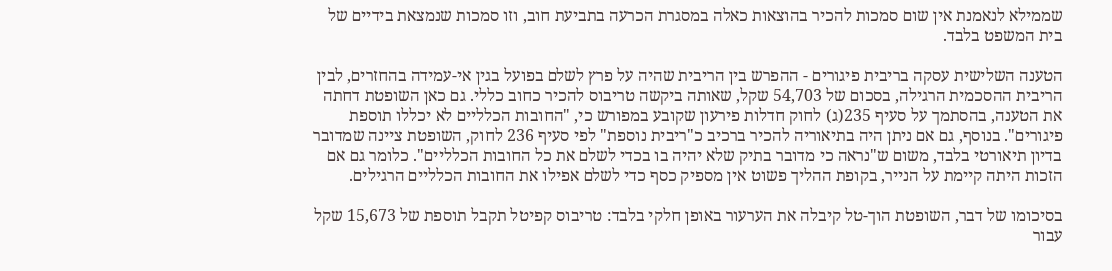שממילא לנאמנת אין שום סמכות להכיר בהוצאות כאלה במסגרת הכרעה בתביעת חוב, וזו סמכות שנמצאת בידיים של בית המשפט בלבד.

הטענה השלישית עסקה בריבית פיגורים - ההפרש בין הריבית שהיה על פרץ לשלם בפועל בגין אי-עמידה בהחזרים, לבין הריבית ההסכמית הרגילה, בסכום של 54,703 שקל, שאותה ביקשה טריבוס להכיר כחוב כללי. גם כאן השופטת דחתה את הטענה, בהסתמך על סעיף 235(ג) לחוק חדלות פירעון שקובע במפורש כי, "החובות הכלליים לא יכללו תוספת פיגורים". בנוסף, גם אם ניתן היה בתיאוריה להכיר ברכיב כ"ריבית נוספת" לפי סעיף 236 לחוק, השופטת ציינה שמדובר בדיון תיאורטי בלבד, משום ש"נראה כי מדובר בתיק שלא יהיה בו בכדי לשלם את כל החובות הכלליים". כלומר גם אם הזכות היתה קיימת על הנייר, בקופת ההליך פשוט אין מספיק כסף כדי לשלם אפילו את החובות הכלליים הרגילים.

בסיכומו של דבר, השופטת הוך-טל קיבלה את הערעור באופן חלקי בלבד: טריבוס קפיטל תקבל תוספת של 15,673 שקל עבור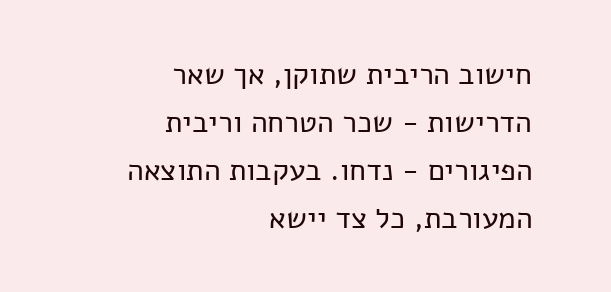חישוב הריבית שתוקן, אך שאר הדרישות - שכר הטרחה וריבית הפיגורים - נדחו. בעקבות התוצאה המעורבת, כל צד יישא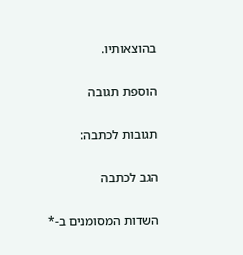בהוצאותיו.

הוספת תגובה

תגובות לכתבה:

הגב לכתבה

השדות המסומנים ב-*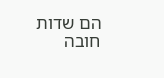הם שדות חובה